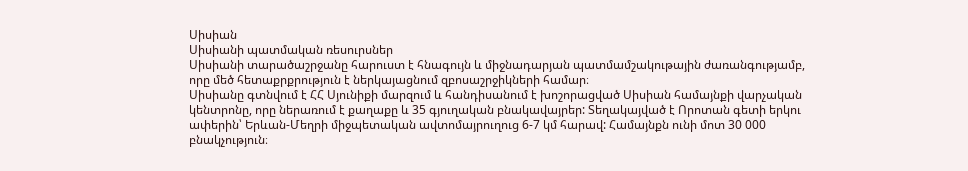Սիսիան
Սիսիանի պատմական ռեսուրսներ
Սիսիանի տարածաշրջանը հարուստ է հնագույն և միջնադարյան պատմամշակութային ժառանգությամբ, որը մեծ հետաքրքրություն է ներկայացնում զբոսաշրջիկների համար։
Սիսիանը գտնվում է ՀՀ Սյունիքի մարզում և հանդիսանում է խոշորացված Սիսիան համայնքի վարչական կենտրոնը, որը ներառում է քաղաքը և 35 գյուղական բնակավայրեր: Տեղակայված է Որոտան գետի երկու ափերին՝ Երևան-Մեղրի միջպետական ավտոմայրուղուց 6-7 կմ հարավ: Համայնքն ունի մոտ 30 000 բնակչություն։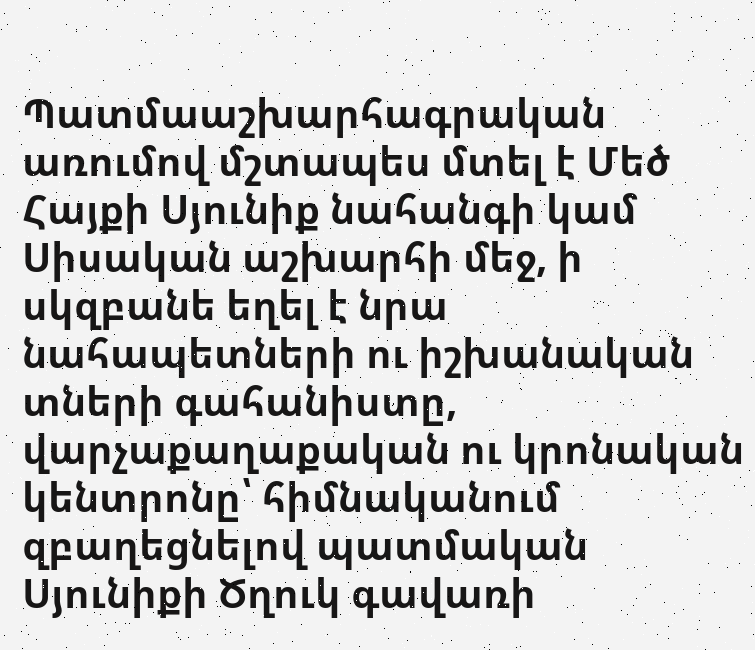Պատմաաշխարհագրական առումով մշտապես մտել է Մեծ Հայքի Սյունիք նահանգի կամ Սիսական աշխարհի մեջ, ի սկզբանե եղել է նրա նահապետների ու իշխանական տների գահանիստը, վարչաքաղաքական ու կրոնական կենտրոնը՝ հիմնականում զբաղեցնելով պատմական Սյունիքի Ծղուկ գավառի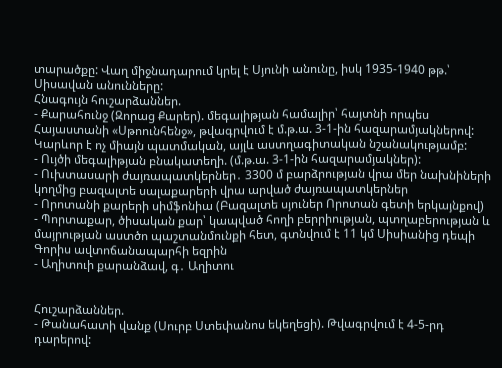տարածքը: Վաղ միջնադարում կրել է Սյունի անունը, իսկ 1935-1940 թթ.՝ Սիսավան անունները:
Հնագույն հուշարձաններ.
- Քարահունջ (Զորաց Քարեր). մեգալիթյան համալիր՝ հայտնի որպես Հայաստանի «Սթոունհենջ», թվագրվում է մ.թ.ա. 3-1-ին հազարամյակներով: Կարևոր է ոչ միայն պատմական, այլև աստղագիտական նշանակությամբ:
- Ույծի մեգալիթյան բնակատեղի. (մ.թ.ա. 3-1-ին հազարամյակներ):
- Ուխտասարի ժայռապատկերներ․ 3300 մ բարձրության վրա մեր նախնիների կողմից բազալտե սալաքարերի վրա արված ժայռապատկերներ
- Որոտանի քարերի սիմֆոնիա (Բազալտե սյուներ Որոտան գետի երկայնքով)
- Պորտաքար, ծիսական քար՝ կապված հողի բերրիության, պտղաբերության և մայրության աստծո պաշտանմունքի հետ, գտնվում է 11 կմ Սիսիանից դեպի Գորիս ավտոճանապարհի եզրին
- Աղիտուի քարանձավ, գ․ Աղիտու


Հուշարձաններ.
- Թանահատի վանք (Սուրբ Ստեփանոս եկեղեցի). Թվագրվում է 4-5-րդ դարերով: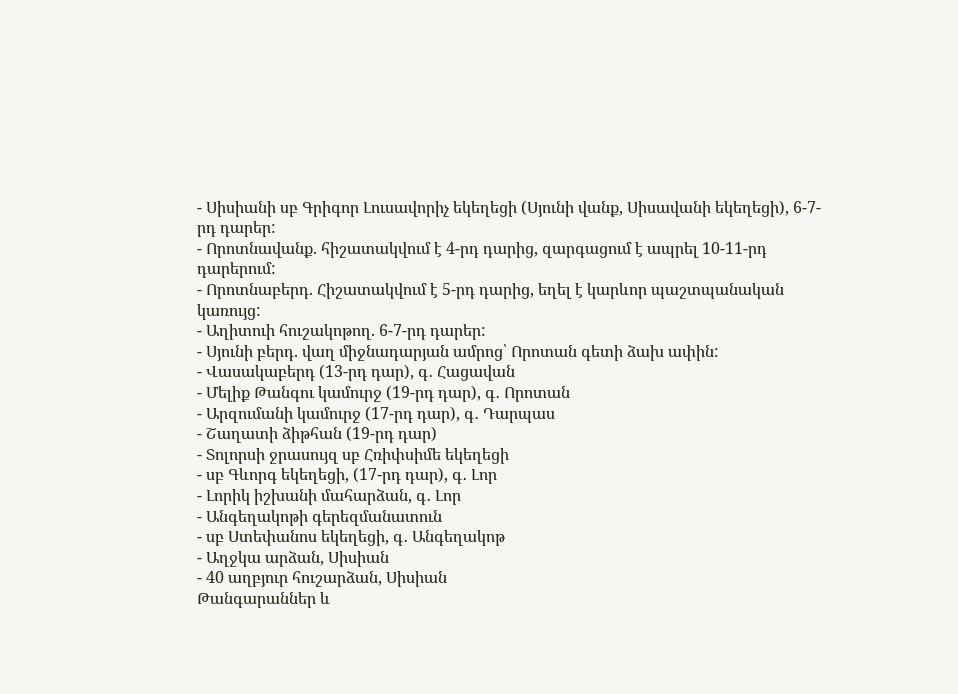- Սիսիանի սբ Գրիգոր Լուսավորիչ եկեղեցի (Սյունի վանք, Սիսավանի եկեղեցի), 6-7-րդ դարեր:
- Որոտնավանք. հիշատակվում է 4-րդ դարից, զարգացում է ապրել 10-11-րդ դարերում:
- Որոտնաբերդ. Հիշատակվում է 5-րդ դարից, եղել է կարևոր պաշտպանական կառույց:
- Աղիտուի հուշակոթող. 6-7-րդ դարեր:
- Սյունի բերդ. վաղ միջնադարյան ամրոց՝ Որոտան գետի ձախ ափին:
- Վասակաբերդ (13-րդ դար), գ․ Հացավան
- Մելիք Թանգու կամուրջ (19-րդ դար), գ․ Որոտան
- Արզումանի կամուրջ (17-րդ դար), գ․ Դարպաս
- Շաղատի ձիթհան (19-րդ դար)
- Տոլորսի ջրասույզ սբ Հռիփսիմե եկեղեցի
- սբ Գևորգ եկեղեցի, (17-րդ դար), գ․ Լոր
- Լորիկ իշխանի մահարձան, գ․ Լոր
- Անգեղակոթի գերեզմանատուն
- սբ Ստեփանոս եկեղեցի, գ․ Անգեղակոթ
- Աղջկա արձան, Սիսիան
- 40 աղբյուր հուշարձան, Սիսիան
Թանգարաններ և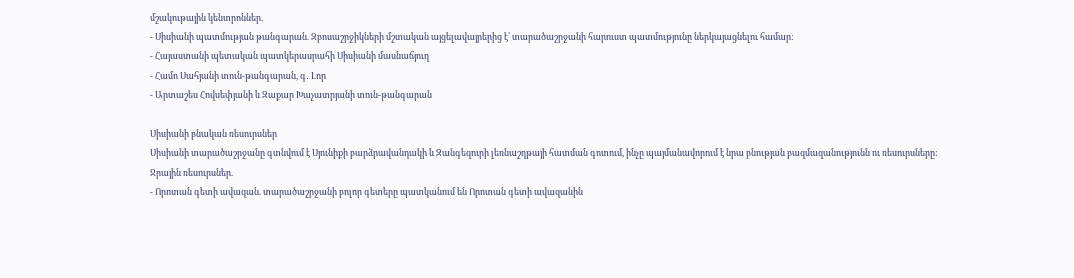մշակութային կենտրոններ.
- Սիսիանի պատմության թանգարան. Զբոսաշրջիկների մշտական այցելավայրերից է՝ տարածաշրջանի հարուստ պատմությունը ներկայացնելու համար:
- Հայաստանի պետական պատկերասրահի Սիսիանի մասնաճյուղ
- Համո Սահյանի տուն-թանգարան, գ․ Լոր
- Արտաշես Հովսեփյանի և Զաքար Խաչատրյանի տուն-թանգարան

Սիսիանի բնական ռեսուրսներ
Սիսիանի տարածաշրջանը գտնվում է Սյունիքի բարձրավանդակի և Զանգեզուրի լեռնաշղթայի հատման գոտում, ինչը պայմանավորում է նրա բնության բազմազանությունն ու ռեսուրսները:
Ջրային ռեսուրսներ.
- Որոտան գետի ավազան. տարածաշրջանի բոլոր գետերը պատկանում են Որոտան գետի ավազանին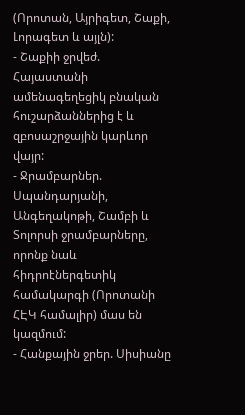(Որոտան, Այրիգետ, Շաքի, Լորագետ և այլն):
- Շաքիի ջրվեժ. Հայաստանի ամենագեղեցիկ բնական հուշարձաններից է և զբոսաշրջային կարևոր վայր:
- Ջրամբարներ. Սպանդարյանի, Անգեղակոթի, Շամբի և Տոլորսի ջրամբարները, որոնք նաև հիդրոէներգետիկ համակարգի (Որոտանի ՀԷԿ համալիր) մաս են կազմում:
- Հանքային ջրեր. Սիսիանը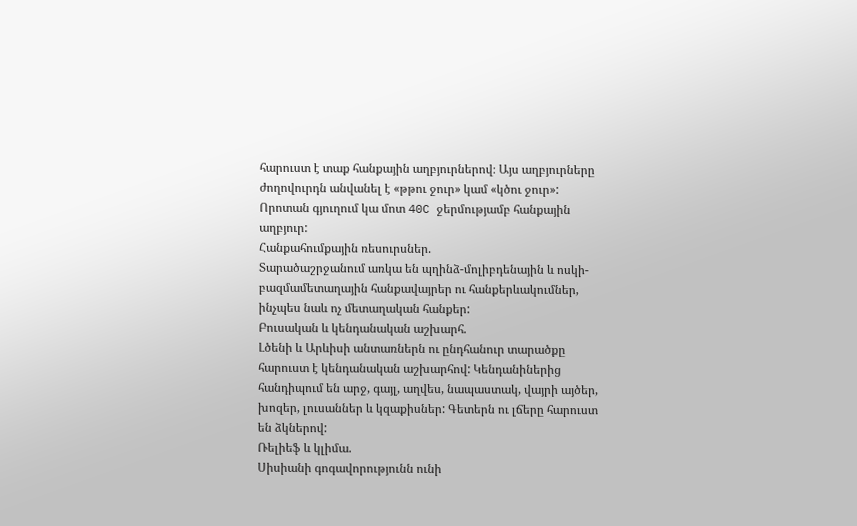հարուստ է տաք հանքային աղբյուրներով։ Այս աղբյուրները ժողովուրդն անվանել է «թթու ջուր» կամ «կծու ջուր»: Որոտան գյուղում կա մոտ 40C ջերմությամբ հանքային աղբյուր:
Հանքահումքային ռեսուրսներ.
Տարածաշրջանում առկա են պղինձ-մոլիբդենային և ոսկի-բազմամետաղային հանքավայրեր ու հանքերևակումներ, ինչպես նաև ոչ մետաղական հանքեր:
Բուսական և կենդանական աշխարհ.
Լծենի և Արևիսի անտառներն ու ընդհանուր տարածքը հարուստ է կենդանական աշխարհով: Կենդանիներից հանդիպում են արջ, գայլ, աղվես, նապաստակ, վայրի այծեր, խոզեր, լուսաններ և կզաքիսներ: Գետերն ու լճերը հարուստ են ձկներով:
Ռելիեֆ և կլիմա.
Սիսիանի գոգավորությունն ունի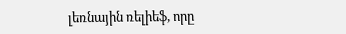լեռնային ռելիեֆ, որը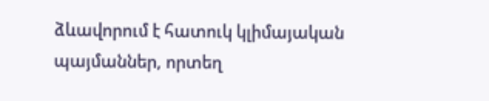ձևավորում է հատուկ կլիմայական պայմաններ, որտեղ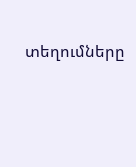տեղումները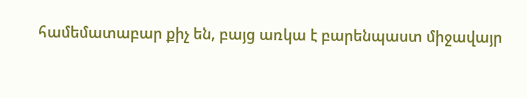համեմատաբար քիչ են, բայց առկա է բարենպաստ միջավայր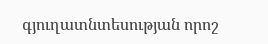գյուղատնտեսության որոշ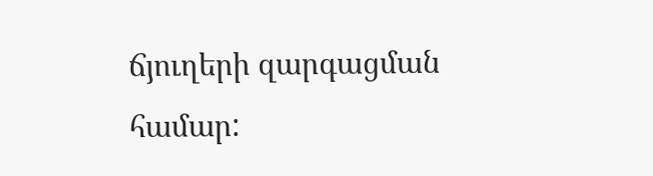ճյուղերի զարգացման համար: